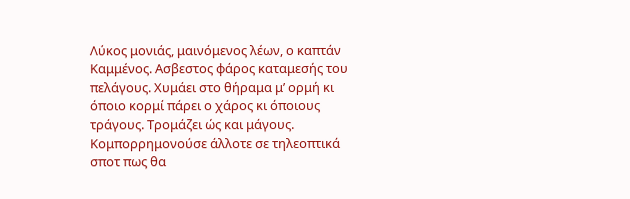Λύκος μονιάς, μαινόμενος λέων, ο καπτάν Καμμένος. Ασβεστος φάρος καταμεσής του πελάγους. Χυμάει στο θήραμα μ’ ορμή κι όποιο κορμί πάρει ο χάρος κι όποιους τράγους. Τρομάζει ώς και μάγους. Κομπορρημονούσε άλλοτε σε τηλεοπτικά σποτ πως θα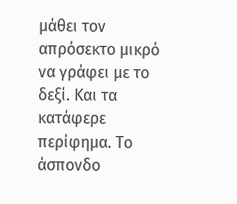μάθει τον απρόσεκτο μικρό να γράφει με το δεξί. Και τα κατάφερε περίφημα. Το άσπονδο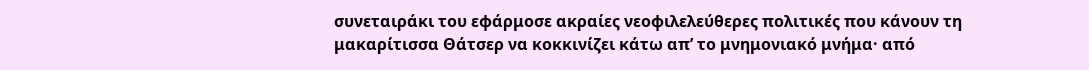συνεταιράκι του εφάρμοσε ακραίες νεοφιλελεύθερες πολιτικές που κάνουν τη μακαρίτισσα Θάτσερ να κοκκινίζει κάτω απ’ το μνημονιακό μνήμα· από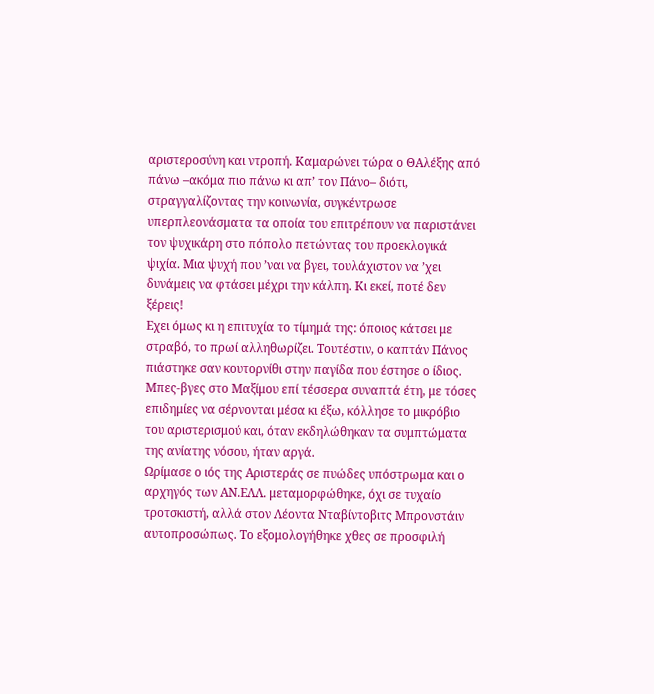αριστεροσύνη και ντροπή. Καμαρώνει τώρα ο ΘΑλέξης από πάνω –ακόμα πιο πάνω κι απ’ τον Πάνο– διότι, στραγγαλίζοντας την κοινωνία, συγκέντρωσε υπερπλεονάσματα τα οποία του επιτρέπουν να παριστάνει τον ψυχικάρη στο πόπολο πετώντας του προεκλογικά ψιχία. Μια ψυχή που ’ναι να βγει, τουλάχιστον να ’χει δυνάμεις να φτάσει μέχρι την κάλπη. Κι εκεί, ποτέ δεν ξέρεις!
Εχει όμως κι η επιτυχία το τίμημά της: όποιος κάτσει με στραβό, το πρωί αλληθωρίζει. Τουτέστιν, ο καπτάν Πάνος πιάστηκε σαν κουτορνίθι στην παγίδα που έστησε ο ίδιος. Μπες-βγες στο Μαξίμου επί τέσσερα συναπτά έτη, με τόσες επιδημίες να σέρνονται μέσα κι έξω, κόλλησε το μικρόβιο του αριστερισμού και, όταν εκδηλώθηκαν τα συμπτώματα της ανίατης νόσου, ήταν αργά.
Ωρίμασε ο ιός της Αριστεράς σε πυώδες υπόστρωμα και ο αρχηγός των ΑΝ.ΕΛΛ. μεταμορφώθηκε, όχι σε τυχαίο τροτσκιστή, αλλά στον Λέοντα Νταβίντοβιτς Μπρονστάιν αυτοπροσώπως. Το εξομολογήθηκε χθες σε προσφιλή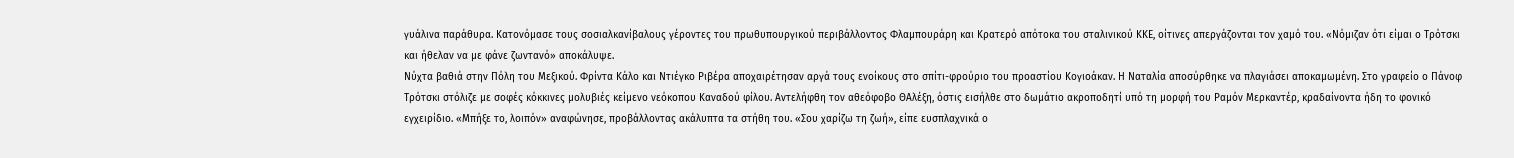γυάλινα παράθυρα. Κατονόμασε τους σοσιαλκανίβαλους γέροντες του πρωθυπουργικού περιβάλλοντος Φλαμπουράρη και Κρατερό απότοκα του σταλινικού ΚΚΕ, οίτινες απεργάζονται τον χαμό του. «Νόμιζαν ότι είμαι ο Τρότσκι και ήθελαν να με φάνε ζωντανό» αποκάλυψε.
Νύχτα βαθιά στην Πόλη του Μεξικού. Φρίντα Κάλο και Ντιέγκο Ριβέρα αποχαιρέτησαν αργά τους ενοίκους στο σπίτι-φρούριο του προαστίου Κογιοάκαν. Η Ναταλία αποσύρθηκε να πλαγιάσει αποκαμωμένη. Στο γραφείο ο Πάνοφ Τρότσκι στόλιζε με σοφές κόκκινες μολυβιές κείμενο νεόκοπου Καναδού φίλου. Αντελήφθη τον αθεόφοβο ΘΑλέξη, όστις εισήλθε στο δωμάτιο ακροποδητί υπό τη μορφή του Ραμόν Μερκαντέρ, κραδαίνοντα ήδη το φονικό εγχειρίδιο. «Μπήξε το, λοιπόν» αναφώνησε, προβάλλοντας ακάλυπτα τα στήθη του. «Σου χαρίζω τη ζωή», είπε ευσπλαχνικά ο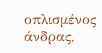οπλισμένος άνδρας,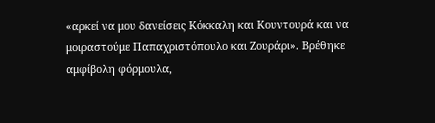«αρκεί να μου δανείσεις Κόκκαλη και Κουντουρά και να μοιραστούμε Παπαχριστόπουλο και Ζουράρι». Βρέθηκε αμφίβολη φόρμουλα,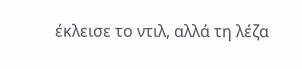έκλεισε το ντιλ, αλλά τη λέζα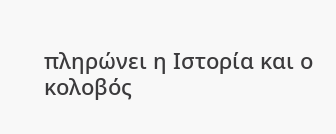πληρώνει η Ιστορία και ο κολοβός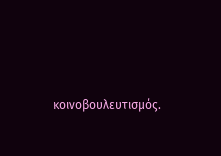κοινοβουλευτισμός.